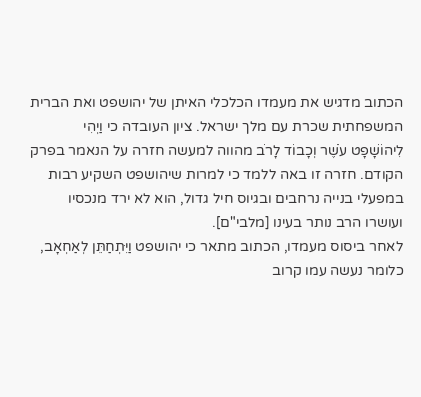הכתוב מדגיש את מעמדו הכלכלי האיתן של יהושפט ואת הברית המשפחתית שכרת עם מלך ישראל. ציון העובדה כי וַיְהִי לִיהוֹשָׁפָט עֹשֶׁר וְכָבוֹד לָרֹב מהווה למעשה חזרה על הנאמר בפרק הקודם. חזרה זו באה ללמד כי למרות שיהושפט השקיע רבות במפעלי בנייה נרחבים ובגיוס חיל גדול, הוא לא ירד מנכסיו ועושרו הרב נותר בעינו [מלבי"ם].
לאחר ביסוס מעמדו, הכתוב מתאר כי יהושפט וַיִּתְחַתֵּן לְאַחְאָב, כלומר נעשה עמו קרוב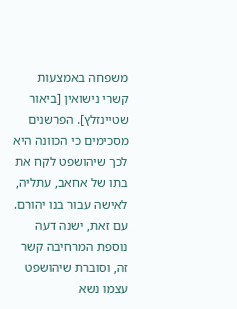משפחה באמצעות קשרי נישואין [ביאור שטיינזלץ]. הפרשנים מסכימים כי הכוונה היא לכך שיהושפט לקח את בתו של אחאב, עתליה, לאישה עבור בנו יהורם. עם זאת, ישנה דעה נוספת המרחיבה קשר זה, וסוברת שיהושפט עצמו נשא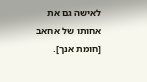לאישה גם את אחותו של אחאב [חומת אנך].